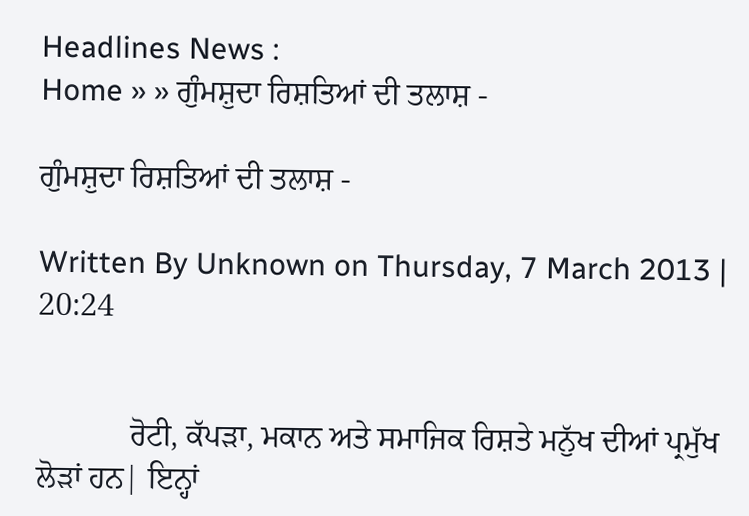Headlines News :
Home » » ਗੁੰਮਸ਼ੁਦਾ ਰਿਸ਼ਤਿਆਂ ਦੀ ਤਲਾਸ਼ -

ਗੁੰਮਸ਼ੁਦਾ ਰਿਸ਼ਤਿਆਂ ਦੀ ਤਲਾਸ਼ -

Written By Unknown on Thursday, 7 March 2013 | 20:24


            ਰੋਟੀ, ਕੱਪੜਾ, ਮਕਾਨ ਅਤੇ ਸਮਾਜਿਕ ਰਿਸ਼ਤੇ ਮਨੁੱਖ ਦੀਆਂ ਪ੍ਰਮੁੱਖ ਲੋੜਾਂ ਹਨ| ਇਨ੍ਹਾਂ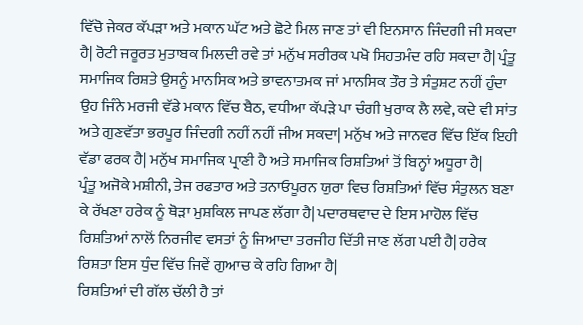ਵਿੱਚੋ ਜੇਕਰ ਕੱਪੜਾ ਅਤੇ ਮਕਾਨ ਘੱਟ ਅਤੇ ਛੋਟੇ ਮਿਲ ਜਾਣ ਤਾਂ ਵੀ ਇਨਸਾਨ ਜਿੰਦਗੀ ਜੀ ਸਕਦਾ ਹੈ| ਰੋਟੀ ਜਰੂਰਤ ਮੁਤਾਬਕ ਮਿਲਦੀ ਰਵੇ ਤਾਂ ਮਨੁੱਖ ਸਰੀਰਕ ਪਖੋ ਸਿਹਤਮੰਦ ਰਹਿ ਸਕਦਾ ਹੈ| ਪ੍ਰੰਤੂ ਸਮਾਜਿਕ ਰਿਸ਼ਤੇ ਉਸਨੂੰ ਮਾਨਸਿਕ ਅਤੇ ਭਾਵਨਾਤਮਕ ਜਾਂ ਮਾਨਸਿਕ ਤੌਰ ਤੇ ਸੰਤੁਸ਼ਟ ਨਹੀਂ ਹੁੰਦਾ ਉਹ ਜਿੰਨੇ ਮਰਜੀ ਵੱਡੇ ਮਕਾਨ ਵਿੱਚ ਬੈਠ, ਵਧੀਆ ਕੱਪੜੇ ਪਾ ਚੰਗੀ ਖੁਰਾਕ ਲੈ ਲਵੇ, ਕਦੇ ਵੀ ਸਾਂਤ ਅਤੇ ਗੁਣਵੱਤਾ ਭਰਪੂਰ ਜਿੰਦਗੀ ਨਹੀਂ ਨਹੀਂ ਜੀਅ ਸਕਦਾ| ਮਨੁੱਖ ਅਤੇ ਜਾਨਵਰ ਵਿੱਚ ਇੱਕ ਇਹੀ ਵੱਡਾ ਫਰਕ ਹੈ| ਮਨੁੱਖ ਸਮਾਜਿਕ ਪ੍ਰਾਣੀ ਹੈ ਅਤੇ ਸਮਾਜਿਕ ਰਿਸ਼ਤਿਆਂ ਤੋਂ ਬਿਨ੍ਹਾਂ ਅਧੂਰਾ ਹੈ|
ਪ੍ਰੰਤੂ ਅਜੋਕੇ ਮਸ਼ੀਨੀ, ਤੇਜ ਰਫਤਾਰ ਅਤੇ ਤਨਾਓਪੂਰਨ ਯੁਰਾ ਵਿਚ ਰਿਸ਼ਤਿਆਂ ਵਿੱਚ ਸੰਤੁਲਨ ਬਣਾ ਕੇ ਰੱਖਣਾ ਹਰੇਕ ਨੂੰ ਥੋੜਾ ਮੁਸ਼ਕਿਲ ਜਾਪਣ ਲੱਗਾ ਹੈ| ਪਦਾਰਥਵਾਦ ਦੇ ਇਸ ਮਾਹੋਲ ਵਿੱਚ ਰਿਸ਼ਤਿਆਂ ਨਾਲੋਂ ਨਿਰਜੀਵ ਵਸਤਾਂ ਨੂੰ ਜਿਆਦਾ ਤਰਜੀਹ ਦਿੱਤੀ ਜਾਣ ਲੱਗ ਪਈ ਹੈ| ਹਰੇਕ ਰਿਸ਼ਤਾ ਇਸ ਧੁੰਦ ਵਿੱਚ ਜਿਵੇਂ ਗੁਆਚ ਕੇ ਰਹਿ ਗਿਆ ਹੈ|
ਰਿਸ਼ਤਿਆਂ ਦੀ ਗੱਲ ਚੱਲੀ ਹੈ ਤਾਂ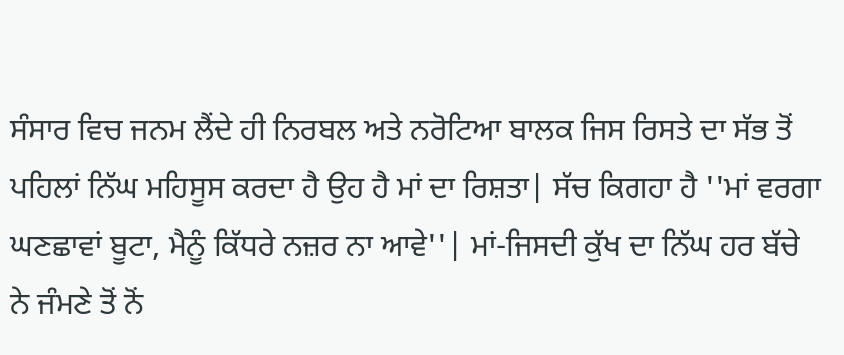ਸੰਸਾਰ ਵਿਚ ਜਨਮ ਲੈਂਦੇ ਹੀ ਨਿਰਬਲ ਅਤੇ ਨਰੋਟਿਆ ਬਾਲਕ ਜਿਸ ਰਿਸਤੇ ਦਾ ਸੱਭ ਤੋਂ ਪਹਿਲਾਂ ਨਿੱਘ ਮਹਿਸੂਸ ਕਰਦਾ ਹੈ ਉਹ ਹੈ ਮਾਂ ਦਾ ਰਿਸ਼ਤਾ| ਸੱਚ ਕਿਗਹਾ ਹੈ ''ਮਾਂ ਵਰਗਾ ਘਣਛਾਵਾਂ ਬੂਟਾ, ਮੈਨੂੰ ਕਿੱਧਰੇ ਨਜ਼ਰ ਨਾ ਆਵੇ''| ਮਾਂ-ਜਿਸਦੀ ਕੁੱਖ ਦਾ ਨਿੱਘ ਹਰ ਬੱਚੇ ਨੇ ਜੰਮਣੇ ਤੋਂ ਨੋਂ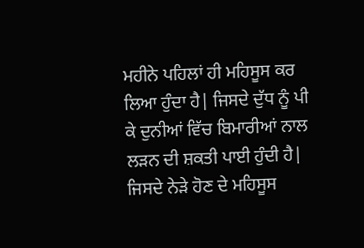ਮਹੀਨੇ ਪਹਿਲਾਂ ਹੀ ਮਹਿਸੂਸ ਕਰ ਲਿਆ ਹੁੰਦਾ ਹੈ| ਜਿਸਦੇ ਦੁੱਧ ਨੂੰ ਪੀ ਕੇ ਦੁਨੀਆਂ ਵਿੱਚ ਬਿਮਾਰੀਆਂ ਨਾਲ ਲੜਨ ਦੀ ਸ਼ਕਤੀ ਪਾਈ ਹੁੰਦੀ ਹੈ| ਜਿਸਦੇ ਨੇੜੇ ਹੋਣ ਦੇ ਮਹਿਸੂਸ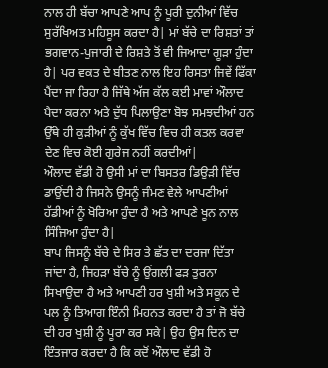ਨਾਲ ਹੀ ਬੱਚਾ ਆਪਣੇ ਆਪ ਨੂੰ ਪੂਰੀ ਦੁਨੀਆਂ ਵਿੱਚ ਸੁਰੱਖਿਅਤ ਮਹਿਸੂਸ ਕਰਦਾ ਹੈ| ਮਾਂ ਬੱਚੇ ਦਾ ਰਿਸ਼ਤਾਂ ਤਾਂ ਭਗਵਾਨ-ਪੁਜਾਰੀ ਦੇ ਰਿਸ਼ਤੇ ਤੋਂ ਵੀ ਜਿਆਦਾ ਗੂੜਾ ਹੁੰਦਾ ਹੈ| ਪਰ ਵਕਤ ਦੇ ਬੀਤਣ ਨਾਲ ਇਹ ਰਿਸਤਾ ਜਿਵੇਂ ਫਿੱਕਾ ਪੈਂਦਾ ਜਾ ਰਿਹਾ ਹੈ ਜਿੱਥੇ ਅੱਜ ਕੱਲ ਕਈ ਮਾਵਾਂ ਔਲਾਦ ਪੈਦਾ ਕਰਨਾ ਅਤੇ ਦੁੱਧ ਪਿਲਾਉਣਾ ਬੋਝ ਸਮਝਦੀਆਂ ਹਨ ਉੱਥੇ ਹੀ ਕੁੜੀਆਂ ਨੂੰ ਕੁੱਖ ਵਿੱਚ ਵਿਚ ਹੀ ਕਤਲ ਕਰਵਾ ਦੇਣ ਵਿਚ ਕੋਈ ਗੁਰੇਜ ਨਹੀਂ ਕਰਦੀਆਂ|
ਔਲਾਦ ਵੱਡੀ ਹੋ ਉਸੀ ਮਾਂ ਦਾ ਬਿਸਤਰ ਡਿਉੜੀ ਵਿੱਚ ਡਾਉਂਦੀ ਹੈ ਜਿਸਨੇ ਉਸਨੂੰ ਜੰਮਣ ਵੇਲੇ ਆਪਣੀਆਂ ਹੱਡੀਆਂ ਨੂੰ ਖੋਰਿਆ ਹੁੰਦਾ ਹੈ ਅਤੇ ਆਪਣੇ ਖੂਨ ਨਾਲ ਸਿੰਜਿਆ ਹੁੰਦਾ ਹੈ|
ਬਾਪ ਜਿਸਨੂੰ ਬੱਚੇ ਦੇ ਸਿਰ ਤੇ ਛੱਤ ਦਾ ਦਰਜਾ ਦਿੱਤਾ ਜਾਂਦਾ ਹੈ, ਜਿਹੜਾ ਬੱਚੇ ਨੂੰ ਉਂਗਲੀ ਫੜ ਤੁਰਨਾ ਸਿਖਾਉਦਾ ਹੈ ਅਤੇ ਆਪਣੀ ਹਰ ਖੁਸ਼ੀ ਅਤੇ ਸਕੂਨ ਦੇ ਪਲ ਨੂੰ ਤਿਆਗ ਇੰਨੀ ਮਿਹਨਤ ਕਰਦਾ ਹੈ ਤਾਂ ਜੋ ਬੱਚੇ ਦੀ ਹਰ ਖੁਸ਼ੀ ਨੂੰ ਪੂਰਾ ਕਰ ਸਕੇ| ਉਹ ਉਸ ਦਿਨ ਦਾ ਇੰਤਜਾਰ ਕਰਦਾ ਹੈ ਕਿ ਕਦੋਂ ਔਲਾਦ ਵੱਡੀ ਹੋ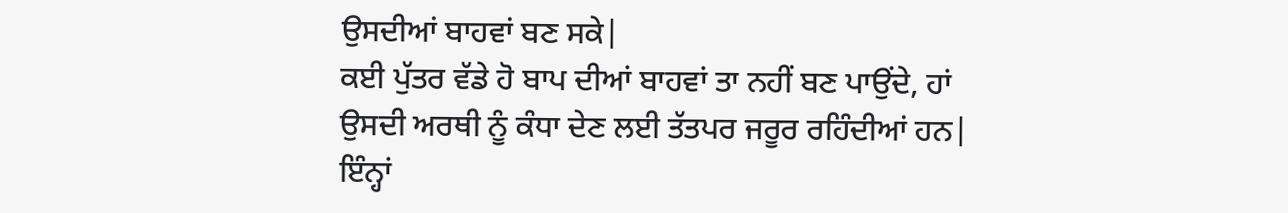ਉਸਦੀਆਂ ਬਾਹਵਾਂ ਬਣ ਸਕੇ|
ਕਈ ਪੁੱਤਰ ਵੱਡੇ ਹੋ ਬਾਪ ਦੀਆਂ ਬਾਹਵਾਂ ਤਾ ਨਹੀਂ ਬਣ ਪਾਉਂਦੇ, ਹਾਂ ਉਸਦੀ ਅਰਥੀ ਨੂੰ ਕੰਧਾ ਦੇਣ ਲਈ ਤੱਤਪਰ ਜਰੂਰ ਰਹਿੰਦੀਆਂ ਹਨ| ਇੰਨ੍ਹਾਂ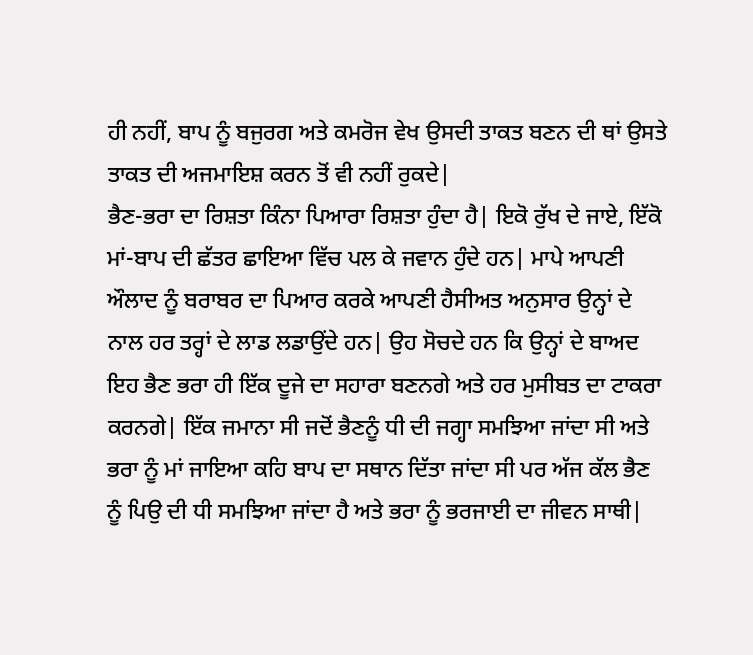ਹੀ ਨਹੀਂ, ਬਾਪ ਨੂੰ ਬਜੁਰਗ ਅਤੇ ਕਮਰੋਜ ਵੇਖ ਉਸਦੀ ਤਾਕਤ ਬਣਨ ਦੀ ਥਾਂ ਉਸਤੇ ਤਾਕਤ ਦੀ ਅਜਮਾਇਸ਼ ਕਰਨ ਤੋਂ ਵੀ ਨਹੀਂ ਰੁਕਦੇ|
ਭੈਣ-ਭਰਾ ਦਾ ਰਿਸ਼ਤਾ ਕਿੰਨਾ ਪਿਆਰਾ ਰਿਸ਼ਤਾ ਹੁੰਦਾ ਹੈ| ਇਕੋ ਰੁੱਖ ਦੇ ਜਾਏ, ਇੱਕੋ ਮਾਂ-ਬਾਪ ਦੀ ਛੱਤਰ ਛਾਇਆ ਵਿੱਚ ਪਲ ਕੇ ਜਵਾਨ ਹੁੰਦੇ ਹਨ| ਮਾਪੇ ਆਪਣੀ ਔਲਾਦ ਨੂੰ ਬਰਾਬਰ ਦਾ ਪਿਆਰ ਕਰਕੇ ਆਪਣੀ ਹੈਸੀਅਤ ਅਨੁਸਾਰ ਉਨ੍ਹਾਂ ਦੇ ਨਾਲ ਹਰ ਤਰ੍ਹਾਂ ਦੇ ਲਾਡ ਲਡਾਉਂਦੇ ਹਨ| ਉਹ ਸੋਚਦੇ ਹਨ ਕਿ ਉਨ੍ਹਾਂ ਦੇ ਬਾਅਦ ਇਹ ਭੈਣ ਭਰਾ ਹੀ ਇੱਕ ਦੂਜੇ ਦਾ ਸਹਾਰਾ ਬਣਨਗੇ ਅਤੇ ਹਰ ਮੁਸੀਬਤ ਦਾ ਟਾਕਰਾ ਕਰਨਗੇ| ਇੱਕ ਜਮਾਨਾ ਸੀ ਜਦੋਂ ਭੈਣਨੂੰ ਧੀ ਦੀ ਜਗ੍ਹਾ ਸਮਝਿਆ ਜਾਂਦਾ ਸੀ ਅਤੇ ਭਰਾ ਨੂੰ ਮਾਂ ਜਾਇਆ ਕਹਿ ਬਾਪ ਦਾ ਸਥਾਨ ਦਿੱਤਾ ਜਾਂਦਾ ਸੀ ਪਰ ਅੱਜ ਕੱਲ ਭੈਣ ਨੂੰ ਪਿਉ ਦੀ ਧੀ ਸਮਝਿਆ ਜਾਂਦਾ ਹੈ ਅਤੇ ਭਰਾ ਨੂੰ ਭਰਜਾਈ ਦਾ ਜੀਵਨ ਸਾਥੀ|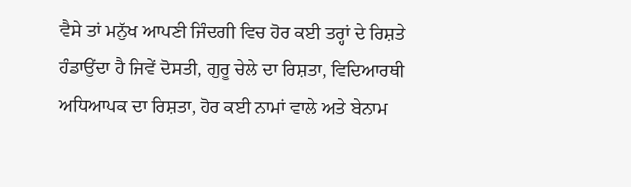ਵੈਸੇ ਤਾਂ ਮਨੁੱਖ ਆਪਣੀ ਜਿੰਦਗੀ ਵਿਚ ਹੋਰ ਕਈ ਤਰ੍ਹਾਂ ਦੇ ਰਿਸ਼ਤੇ ਹੰਡਾਉਂਦਾ ਹੈ ਜਿਵੇਂ ਦੋਸਤੀ, ਗੁਰੂ ਚੇਲੇ ਦਾ ਰਿਸ਼ਤਾ, ਵਿਦਿਆਰਥੀ ਅਧਿਆਪਕ ਦਾ ਰਿਸ਼ਤਾ, ਹੋਰ ਕਈ ਨਾਮਾਂ ਵਾਲੇ ਅਤੇ ਬੇਨਾਮ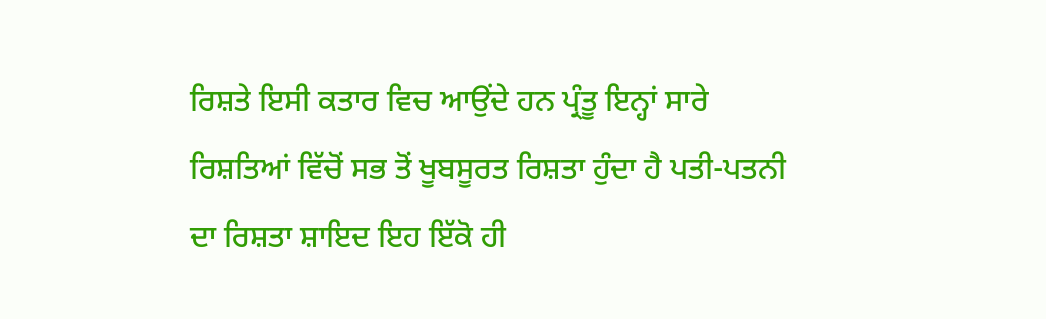ਰਿਸ਼ਤੇ ਇਸੀ ਕਤਾਰ ਵਿਚ ਆਉਂਦੇ ਹਨ ਪ੍ਰੰਤੂ ਇਨ੍ਹਾਂ ਸਾਰੇ ਰਿਸ਼ਤਿਆਂ ਵਿੱਚੋਂ ਸਭ ਤੋਂ ਖੂਬਸੂਰਤ ਰਿਸ਼ਤਾ ਹੁੰਦਾ ਹੈ ਪਤੀ-ਪਤਨੀ ਦਾ ਰਿਸ਼ਤਾ ਸ਼ਾਇਦ ਇਹ ਇੱਕੋ ਹੀ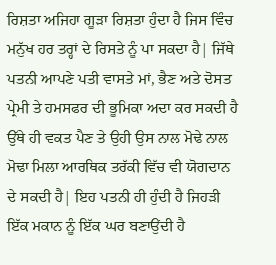ਰਿਸ਼ਤਾ ਅਜਿਹਾ ਗੂੜਾ ਰਿਸ਼ਤਾ ਹੁੰਦਾ ਹੈ ਜਿਸ ਵਿੰਚ ਮਨੁੱਖ ਹਰ ਤਰ੍ਹਾਂ ਦੇ ਰਿਸਤੇ ਨੂੰ ਪਾ ਸਕਦਾ ਹੈ| ਜਿੱਥੇ ਪਤਨੀ ਆਪਣੇ ਪਤੀ ਵਾਸਤੇ ਮਾਂ, ਭੈਣ ਅਤੇ ਦੋਸਤ ਪ੍ਰੇਮੀ ਤੇ ਹਮਸਫਰ ਦੀ ਭੂਮਿਕਾ ਅਦਾ ਕਰ ਸਕਦੀ ਹੈ ਉੱਥੇ ਹੀ ਵਕਤ ਪੈਣ ਤੇ ਉਹੀ ਉਸ ਨਾਲ ਮੋਢੇ ਨਾਲ ਮੋਢਾ ਮਿਲਾ ਆਰਥਿਕ ਤਰੱਕੀ ਵਿੱਚ ਵੀ ਯੋਗਦਾਨ ਦੇ ਸਕਦੀ ਹੈ| ਇਹ ਪਤਨੀ ਹੀ ਹੁੰਦੀ ਹੈ ਜਿਹੜੀ ਇੱਕ ਮਕਾਨ ਨੂੰ ਇੱਕ ਘਰ ਬਣਾਉਂਦੀ ਹੈ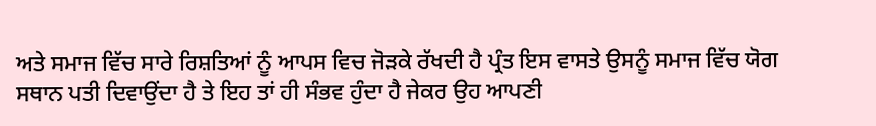ਅਤੇ ਸਮਾਜ ਵਿੱਚ ਸਾਰੇ ਰਿਸ਼ਤਿਆਂ ਨੂੰ ਆਪਸ ਵਿਚ ਜੋੜਕੇ ਰੱਖਦੀ ਹੈ ਪ੍ਰੰਤ ਇਸ ਵਾਸਤੇ ਉਸਨੂੰ ਸਮਾਜ ਵਿੱਚ ਯੋਗ ਸਥਾਨ ਪਤੀ ਦਿਵਾਉਂਦਾ ਹੈ ਤੇ ਇਹ ਤਾਂ ਹੀ ਸੰਭਵ ਹੁੰਦਾ ਹੈ ਜੇਕਰ ਉਹ ਆਪਣੀ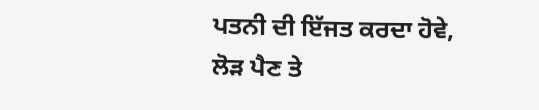ਪਤਨੀ ਦੀ ਇੱਜਤ ਕਰਦਾ ਹੋਵੇ, ਲੋੜ ਪੈਣ ਤੇ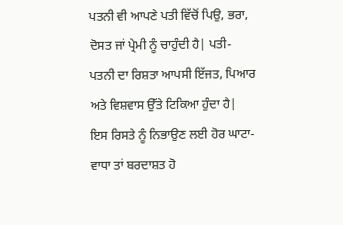ਪਤਨੀ ਵੀ ਆਪਣੇ ਪਤੀ ਵਿੱਚੋਂ ਪਿਉ, ਭਰਾ, ਦੋਸਤ ਜਾਂ ਪ੍ਰੇਮੀ ਨੂੰ ਚਾਹੁੰਦੀ ਹੈ| ਪਤੀ-ਪਤਨੀ ਦਾ ਰਿਸ਼ਤਾ ਆਪਸੀ ਇੱਜਤ, ਪਿਆਰ ਅਤੇ ਵਿਸ਼ਵਾਸ ਉੱਤੇ ਟਿਕਿਆ ਹੁੰਦਾ ਹੈ| ਇਸ ਰਿਸਤੇ ਨੂੰ ਨਿਭਾਉਣ ਲਈ ਹੋਰ ਘਾਟਾ-ਵਾਧਾ ਤਾਂ ਬਰਦਾਸ਼ਤ ਹੋ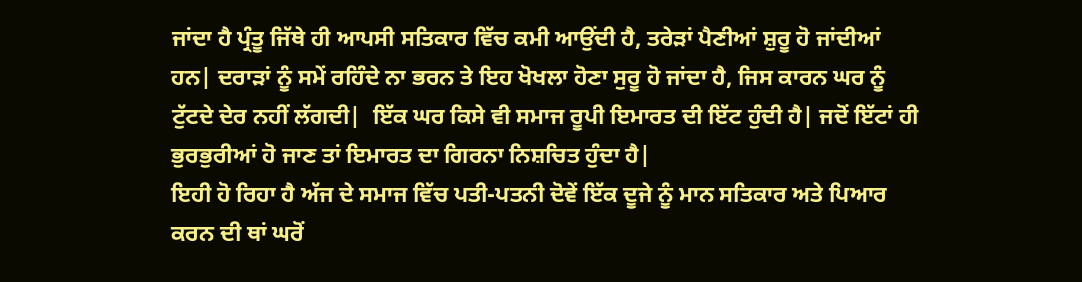ਜਾਂਦਾ ਹੈ ਪ੍ਰੰਤੂ ਜਿੱਥੇ ਹੀ ਆਪਸੀ ਸਤਿਕਾਰ ਵਿੱਚ ਕਮੀ ਆਉਂਦੀ ਹੈ, ਤਰੇੜਾਂ ਪੈਣੀਆਂ ਸ਼ੁਰੂ ਹੋ ਜਾਂਦੀਆਂ ਹਨ| ਦਰਾੜਾਂ ਨੂੰ ਸਮੇਂ ਰਹਿੰਦੇ ਨਾ ਭਰਨ ਤੇ ਇਹ ਖੋਖਲਾ ਹੋਣਾ ਸੁਰੂ ਹੋ ਜਾਂਦਾ ਹੈ, ਜਿਸ ਕਾਰਨ ਘਰ ਨੂੰ ਟੁੱਟਦੇ ਦੇਰ ਨਹੀਂ ਲੱਗਦੀ|  ਇੱਕ ਘਰ ਕਿਸੇ ਵੀ ਸਮਾਜ ਰੂਪੀ ਇਮਾਰਤ ਦੀ ਇੱਟ ਹੁੰਦੀ ਹੈ| ਜਦੋਂ ਇੱਟਾਂ ਹੀ ਭੁਰਭੁਰੀਆਂ ਹੋ ਜਾਣ ਤਾਂ ਇਮਾਰਤ ਦਾ ਗਿਰਨਾ ਨਿਸ਼ਚਿਤ ਹੁੰਦਾ ਹੈ|
ਇਹੀ ਹੋ ਰਿਹਾ ਹੈ ਅੱਜ ਦੇ ਸਮਾਜ ਵਿੱਚ ਪਤੀ-ਪਤਨੀ ਦੋਵੇਂ ਇੱਕ ਦੂਜੇ ਨੂੰ ਮਾਨ ਸਤਿਕਾਰ ਅਤੇ ਪਿਆਰ ਕਰਨ ਦੀ ਥਾਂ ਘਰੋਂ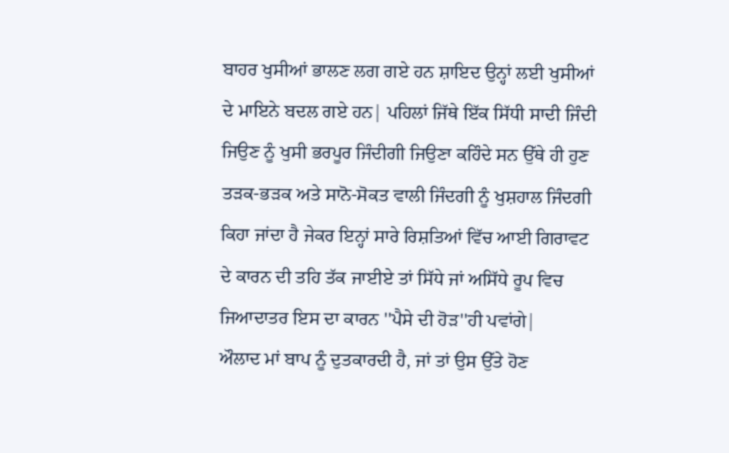ਬਾਹਰ ਖੁਸੀਆਂ ਭਾਲਣ ਲਗ ਗਏ ਹਨ ਸ਼ਾਇਦ ਉਨ੍ਹਾਂ ਲਈ ਖੁਸੀਆਂ ਦੇ ਮਾਇਨੇ ਬਦਲ ਗਏ ਹਨ| ਪਹਿਲਾਂ ਜਿੱਥੇ ਇੱਕ ਸਿੱਧੀ ਸਾਦੀ ਜਿੰਦੀ ਜਿਉਣ ਨੂੰ ਖੁਸੀ ਭਰਪੂਰ ਜਿੰਦੀਗੀ ਜਿਉਣਾ ਕਹਿੰਦੇ ਸਨ ਉੱਥੇ ਹੀ ਹੁਣ ਤੜਕ-ਭੜਕ ਅਤੇ ਸਾਨੋ-ਸੋਕਤ ਵਾਲੀ ਜਿੰਦਗੀ ਨੂੰ ਖੁਸ਼ਹਾਲ ਜਿੰਦਗੀ ਕਿਹਾ ਜਾਂਦਾ ਹੈ ਜੇਕਰ ਇਨ੍ਹਾਂ ਸਾਰੇ ਰਿਸ਼ਤਿਆਂ ਵਿੱਚ ਆਈ ਗਿਰਾਵਟ ਦੇ ਕਾਰਨ ਦੀ ਤਹਿ ਤੱਕ ਜਾਈਏ ਤਾਂ ਸਿੱਧੇ ਜਾਂ ਅਸਿੱਧੇ ਰੂਪ ਵਿਚ ਜਿਆਦਾਤਰ ਇਸ ਦਾ ਕਾਰਨ ''ਪੈਸੇ ਦੀ ਹੋੜ''ਹੀ ਪਵਾਂਗੇ|
ਔਲਾਦ ਮਾਂ ਬਾਪ ਨੂੰ ਦੁਤਕਾਰਦੀ ਹੈ, ਜਾਂ ਤਾਂ ਉਸ ਉੱਤੇ ਹੋਣ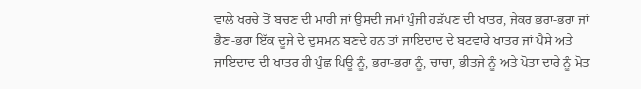ਵਾਲੇ ਖਰਚੇ ਤੋਂ ਬਚਣ ਦੀ ਮਾਰੀ ਜਾਂ ਉਸਦੀ ਜਮਾਂ ਪੁੰਜੀ ਹੜੱਪਣ ਦੀ ਖਾਤਰ, ਜੇਕਰ ਭਰਾ-ਭਰਾ ਜਾਂ ਭੈਣ-ਭਰਾ ਇੱਕ ਦੂਜੇ ਦੇ ਦੁਸਮਨ ਬਣਦੇ ਹਨ ਤਾਂ ਜਾਇਦਾਦ ਦੇ ਬਟਵਾਰੇ ਖਾਤਰ ਜਾਂ ਪੈਸੇ ਅਤੇ ਜਾਇਦਾਦ ਦੀ ਖਾਤਰ ਹੀ ਪੁੰਛ ਪਿਊ ਨੂੰ, ਭਰਾ-ਭਰਾ ਨੂੰ, ਚਾਚਾ, ਭੀਤਜੇ ਨੂੰ ਅਤੇ ਪੋਤਾ ਦਾਰੇ ਨੂੰ ਮੋਤ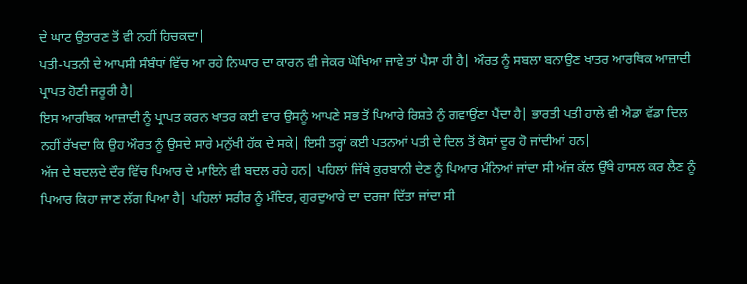ਦੇ ਘਾਟ ਉਤਾਰਣ ਤੋਂ ਵੀ ਨਹੀਂ ਹਿਚਕਦਾ|
ਪਤੀ-ਪਤਨੀ ਦੇ ਆਪਸੀ ਸੰਬੰਧਾਂ ਵਿੱਚ ਆ ਰਹੇ ਨਿਘਾਰ ਦਾ ਕਾਰਨ ਵੀ ਜੇਕਰ ਘੋਖਿਆ ਜਾਵੇ ਤਾਂ ਪੈਸਾ ਹੀ ਹੈ| ਔਰਤ ਨੂੰ ਸਬਲਾ ਬਨਾਉਣ ਖਾਤਰ ਆਰਥਿਕ ਆਜ਼ਾਦੀ ਪ੍ਰਾਪਤ ਹੋਣੀ ਜਰੂਰੀ ਹੈ|
ਇਸ ਆਰਥਿਕ ਆਜ਼ਾਦੀ ਨੂੰ ਪ੍ਰਾਪਤ ਕਰਨ ਖਾਤਰ ਕਈ ਵਾਰ ਉਸਨੂੰ ਆਪਣੇ ਸਭ ਤੋਂ ਪਿਆਰੇ ਰਿਸ਼ਤੇ ਨੁੰ ਗਵਾਉਂਣਾ ਪੈਂਦਾ ਹੈ| ਭਾਰਤੀ ਪਤੀ ਹਾਲੇ ਵੀ ਐਡਾ ਵੱਡਾ ਦਿਲ ਨਹੀਂ ਰੱਖਦਾ ਕਿ ਉਹ ਔਰਤ ਨੂੰ ਉਸਦੇ ਸਾਰੇ ਮਨੁੱਖੀ ਹੱਕ ਦੇ ਸਕੇ| ਇਸੀ ਤਰ੍ਹਾਂ ਕਈ ਪਤਨਆਂ ਪਤੀ ਦੇ ਦਿਲ ਤੋਂ ਕੋਸਾਂ ਦੂਰ ਹੋ ਜਾਂਦੀਆਂ ਹਨ|
ਅੱਜ ਦੇ ਬਦਲਦੇ ਦੌਰ ਵਿੱਚ ਪਿਆਰ ਦੇ ਮਾਇਨੇ ਵੀ ਬਦਲ ਰਹੇ ਹਨ| ਪਹਿਲਾਂ ਜਿੱਥੇ ਕੁਰਬਾਨੀ ਦੇਣ ਨੂੰ ਪਿਆਰ ਮੰਨਿਆਂ ਜਾਂਦਾ ਸੀ ਅੱਜ ਕੱਲ ਉੱਥੇ ਹਾਸਲ ਕਰ ਲੈਣ ਨੂੰ ਪਿਆਰ ਕਿਹਾ ਜਾਣ ਲੱਗ ਪਿਆ ਹੈ| ਪਹਿਲਾਂ ਸਰੀਰ ਨੂੰ ਮੰਦਿਰ, ਗੁਰਦੁਆਰੇ ਦਾ ਦਰਜਾ ਦਿੱਤਾ ਜਾਂਦਾ ਸੀ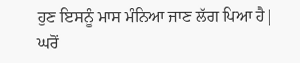ਹੁਣ ਇਸਨੂੰ ਮਾਸ ਮੰਨਿਆ ਜਾਣ ਲੱਗ ਪਿਆ ਹੈ| ਘਰੋਂ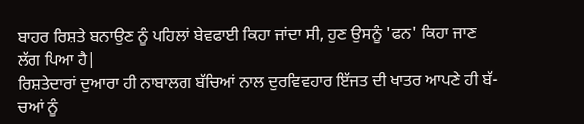ਬਾਹਰ ਰਿਸ਼ਤੇ ਬਨਾਉਣ ਨੂੰ ਪਹਿਲਾਂ ਬੇਵਫਾਈ ਕਿਹਾ ਜਾਂਦਾ ਸੀ, ਹੁਣ ਉਸਨੂੰ 'ਫਨ' ਕਿਹਾ ਜਾਣ ਲੱਗ ਪਿਆ ਹੈ|
ਰਿਸ਼ਤੇਦਾਰਾਂ ਦੁਆਰਾ ਹੀ ਨਾਬਾਲਗ ਬੱਚਿਆਂ ਨਾਲ ਦੁਰਵਿਵਹਾਰ ਇੱਜਤ ਦੀ ਖਾਤਰ ਆਪਣੇ ਹੀ ਬੱ-ਚਆਂ ਨੂੰ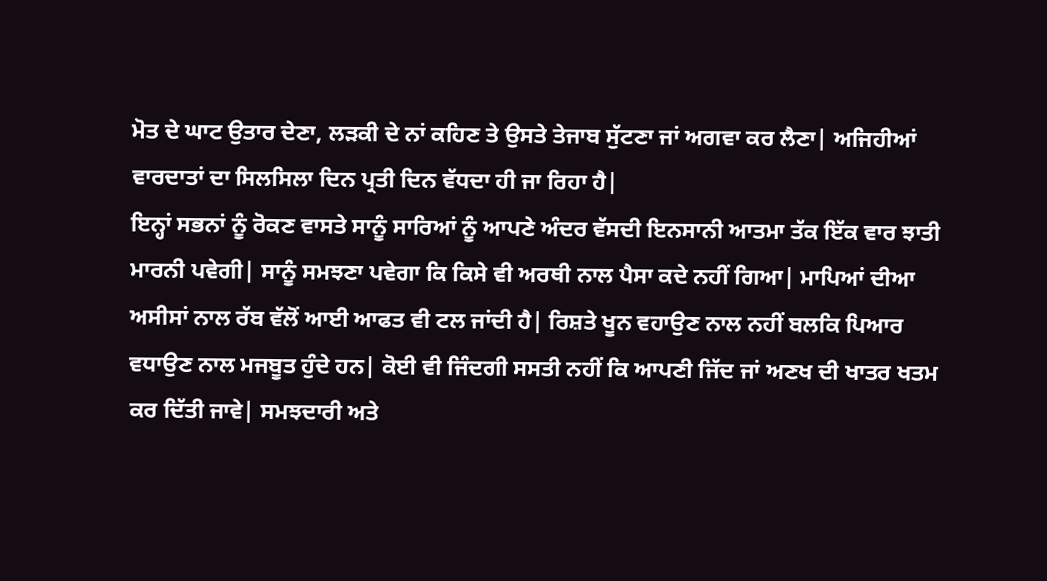ਮੋਤ ਦੇ ਘਾਟ ਉਤਾਰ ਦੇਣਾ, ਲੜਕੀ ਦੇ ਨਾਂ ਕਹਿਣ ਤੇ ਉਸਤੇ ਤੇਜਾਬ ਸੁੱਟਣਾ ਜਾਂ ਅਗਵਾ ਕਰ ਲੈਣਾ| ਅਜਿਹੀਆਂ ਵਾਰਦਾਤਾਂ ਦਾ ਸਿਲਸਿਲਾ ਦਿਨ ਪ੍ਰਤੀ ਦਿਨ ਵੱਧਦਾ ਹੀ ਜਾ ਰਿਹਾ ਹੈ|
ਇਨ੍ਹਾਂ ਸਭਨਾਂ ਨੂੰ ਰੋਕਣ ਵਾਸਤੇ ਸਾਨੂੰ ਸਾਰਿਆਂ ਨੂੰ ਆਪਣੇ ਅੰਦਰ ਵੱਸਦੀ ਇਨਸਾਨੀ ਆਤਮਾ ਤੱਕ ਇੱਕ ਵਾਰ ਝਾਤੀ ਮਾਰਨੀ ਪਵੇਗੀ| ਸਾਨੂੰ ਸਮਝਣਾ ਪਵੇਗਾ ਕਿ ਕਿਸੇ ਵੀ ਅਰਥੀ ਨਾਲ ਪੈਸਾ ਕਦੇ ਨਹੀਂ ਗਿਆ| ਮਾਪਿਆਂ ਦੀਆ ਅਸੀਸਾਂ ਨਾਲ ਰੱਬ ਵੱਲੋਂ ਆਈ ਆਫਤ ਵੀ ਟਲ ਜਾਂਦੀ ਹੈ| ਰਿਸ਼ਤੇ ਖੂਨ ਵਹਾਉਣ ਨਾਲ ਨਹੀਂ ਬਲਕਿ ਪਿਆਰ ਵਧਾਉਣ ਨਾਲ ਮਜਬੂਤ ਹੁੰਦੇ ਹਨ| ਕੋਈ ਵੀ ਜਿੰਦਗੀ ਸਸਤੀ ਨਹੀਂ ਕਿ ਆਪਣੀ ਜਿੱਦ ਜਾਂ ਅਣਖ ਦੀ ਖਾਤਰ ਖਤਮ ਕਰ ਦਿੱਤੀ ਜਾਵੇ| ਸਮਝਦਾਰੀ ਅਤੇ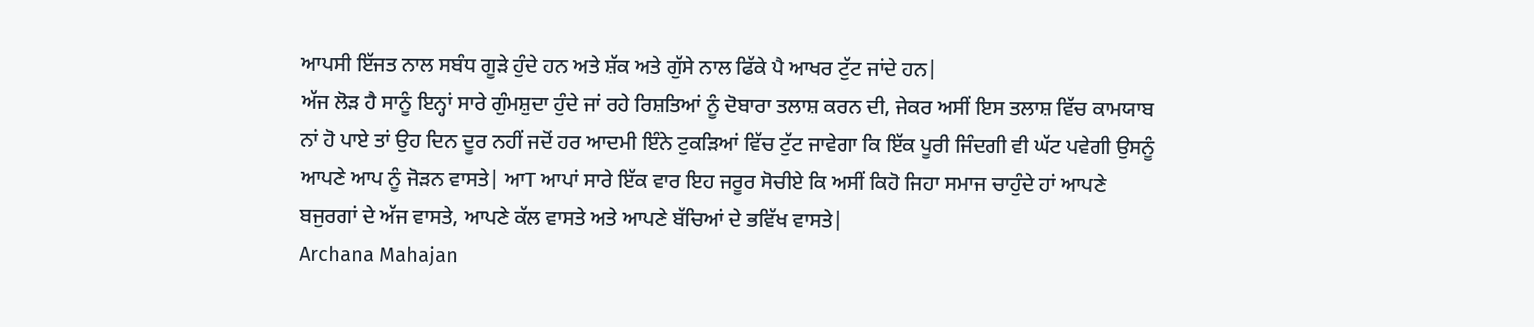ਆਪਸੀ ਇੱਜਤ ਨਾਲ ਸਬੰਧ ਗੂੜੇ ਹੁੰਦੇ ਹਨ ਅਤੇ ਸ਼ੱਕ ਅਤੇ ਗੁੱਸੇ ਨਾਲ ਫਿੱਕੇ ਪੈ ਆਖਰ ਟੁੱਟ ਜਾਂਦੇ ਹਨ|
ਅੱਜ ਲੋੜ ਹੈ ਸਾਨੂੰ ਇਨ੍ਹਾਂ ਸਾਰੇ ਗੁੰਮਸ਼ੁਦਾ ਹੁੰਦੇ ਜਾਂ ਰਹੇ ਰਿਸ਼ਤਿਆਂ ਨੂੰ ਦੋਬਾਰਾ ਤਲਾਸ਼ ਕਰਨ ਦੀ, ਜੇਕਰ ਅਸੀਂ ਇਸ ਤਲਾਸ਼ ਵਿੱਚ ਕਾਮਯਾਬ ਨਾਂ ਹੋ ਪਾਏ ਤਾਂ ਉਹ ਦਿਨ ਦੂਰ ਨਹੀਂ ਜਦੋਂ ਹਰ ਆਦਮੀ ਇੰਨੇ ਟੁਕੜਿਆਂ ਵਿੱਚ ਟੁੱਟ ਜਾਵੇਗਾ ਕਿ ਇੱਕ ਪੂਰੀ ਜਿੰਦਗੀ ਵੀ ਘੱਟ ਪਵੇਗੀ ਉਸਨੂੰ ਆਪਣੇ ਆਪ ਨੂੰ ਜੋੜਨ ਵਾਸਤੇ| ਆT ਆਪਾਂ ਸਾਰੇ ਇੱਕ ਵਾਰ ਇਹ ਜਰੂਰ ਸੋਚੀਏ ਕਿ ਅਸੀਂ ਕਿਹੋ ਜਿਹਾ ਸਮਾਜ ਚਾਹੁੰਦੇ ਹਾਂ ਆਪਣੇ ਬਜੁਰਗਾਂ ਦੇ ਅੱਜ ਵਾਸਤੇ, ਆਪਣੇ ਕੱਲ ਵਾਸਤੇ ਅਤੇ ਆਪਣੇ ਬੱਚਿਆਂ ਦੇ ਭਵਿੱਖ ਵਾਸਤੇ|
Archana Mahajan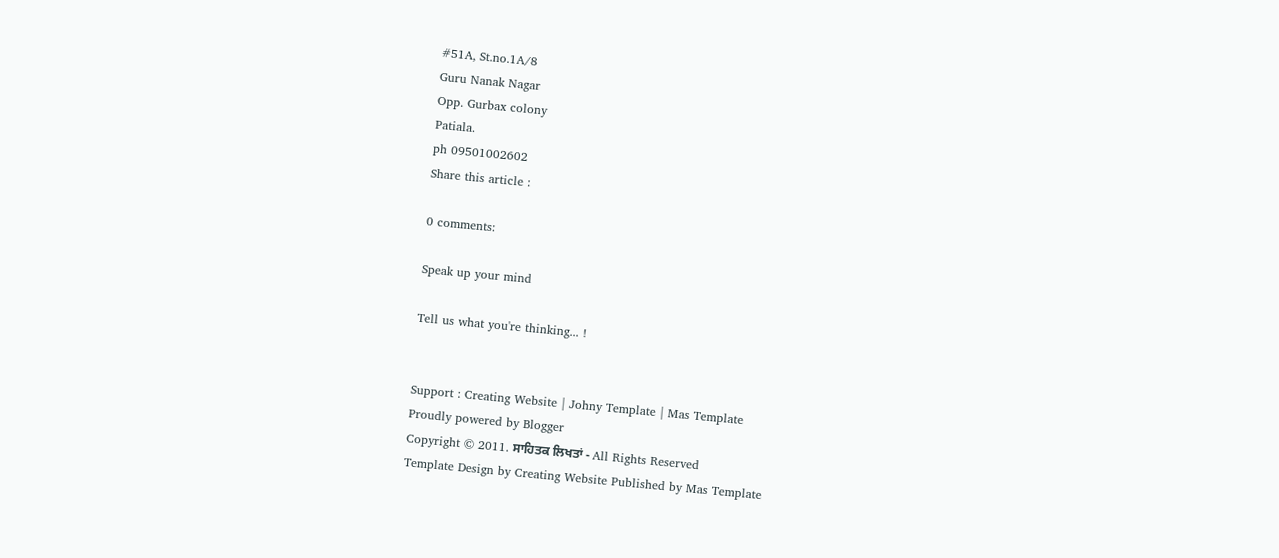#51A, St.no.1A/8
Guru Nanak Nagar
Opp. Gurbax colony
Patiala.
ph 09501002602
Share this article :

0 comments:

Speak up your mind

Tell us what you're thinking... !


Support : Creating Website | Johny Template | Mas Template
Proudly powered by Blogger
Copyright © 2011. ਸਾਹਿਤਕ ਲਿਖਤਾਂ - All Rights Reserved
Template Design by Creating Website Published by Mas Template